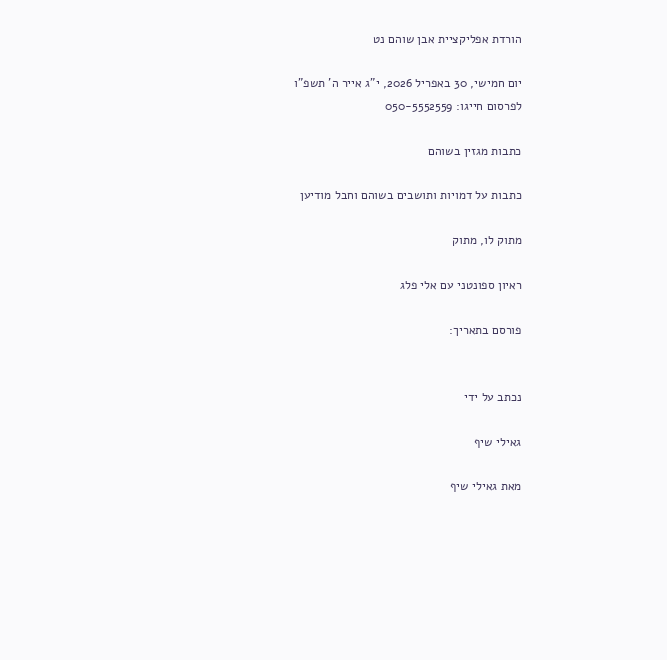הורדת אפליקציית אבן שוהם נט

יום חמישי, 30 באפריל 2026, י"ג אייר ה' תשפ"ו
לפרסום חייגו: 050-5552559

כתבות מגזין בשוהם

כתבות על דמויות ותושבים בשוהם וחבל מודיען

מתוק לו, מתוק

ראיון ספונטני עם אלי פלג

פורסם בתאריך:


נכתב על ידי

גאילי שיף

מאת גאילי שיף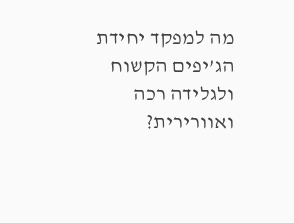מה למפקד יחידת הג’יפים הקשוח ולגלידה רכה ואוורירית?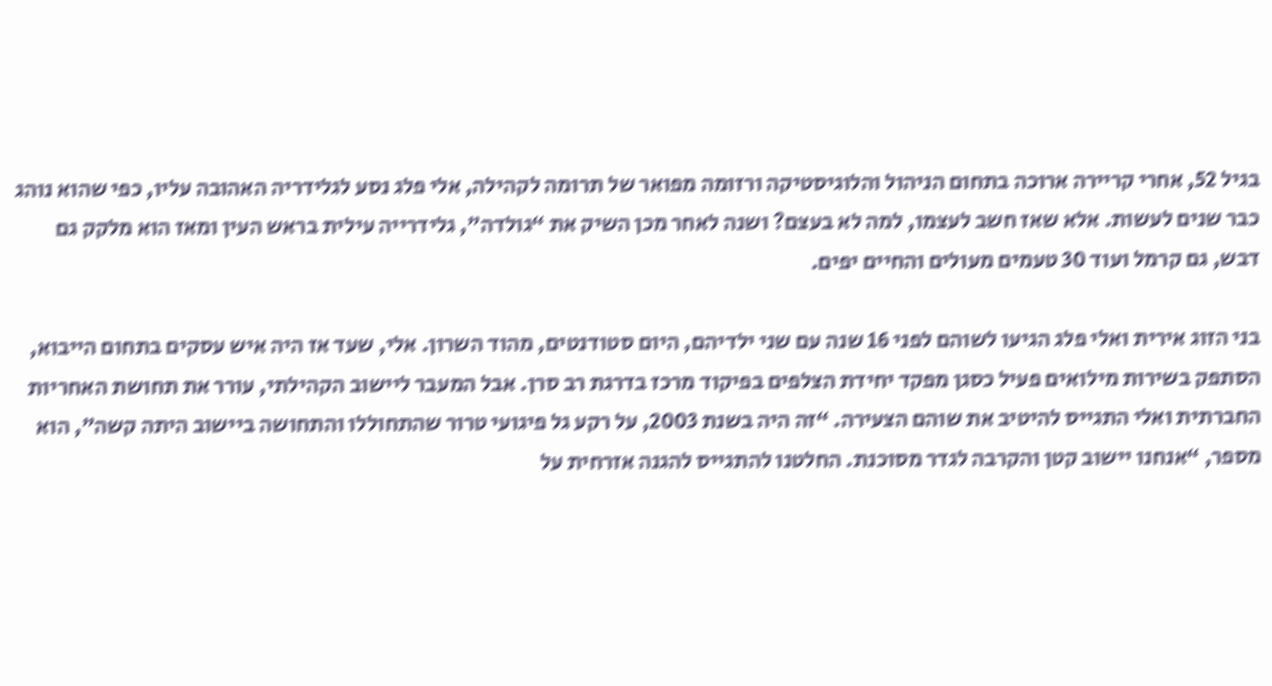בגיל 52, אחרי קריירה ארוכה בתחום הניהול והלוגיסטיקה ורזומה מפואר של תרומה לקהילה, אלי פלג נסע לגלידריה האהובה עליו, כפי שהוא נוהג כבר שנים לעשות. אלא שאז חשב לעצמו, למה לא בעצם? ושנה לאחר מכן השיק את “גולדה”, גלידרייה עילית בראש העין ומאז הוא מלקק גם דבש, גם קרמל ועוד 30 טעמים מעולים והחיים יפים.

בני הזוג אירית ואלי פלג הגיעו לשוהם לפני 16 שנה עם שני ילדיהם, היום סטודנטים, מהוד השרון. אלי, שעד אז היה איש עסקים בתחום הייבוא, הסתפק בשירות מילואים פעיל כסגן מפקד יחידת הצלפים בפיקוד מרכז בדרגת רב סרן. אבל המעבר ליישוב הקהילתי, עורר את תחושת האחריות החברתית ואלי התגייס להיטיב את שוהם הצעירה. “זה היה בשנת 2003, על רקע גל פיגועי טרור שהתחוללו והתחושה ביישוב היתה קשה”, הוא מספר, “אנחנו יישוב קטן והקרבה לגדר מסוכנת. החלטנו להתגייס להגנה אזרחית על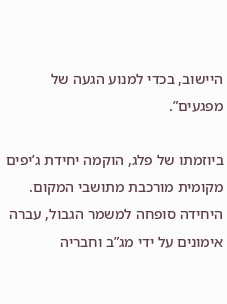היישוב, בכדי למנוע הגעה של מפגעים”.

ביוזמתו של פלג, הוקמה יחידת ג’יפים מקומית מורכבת מתושבי המקום. היחידה סופחה למשמר הגבול, עברה אימונים על ידי מג”ב וחבריה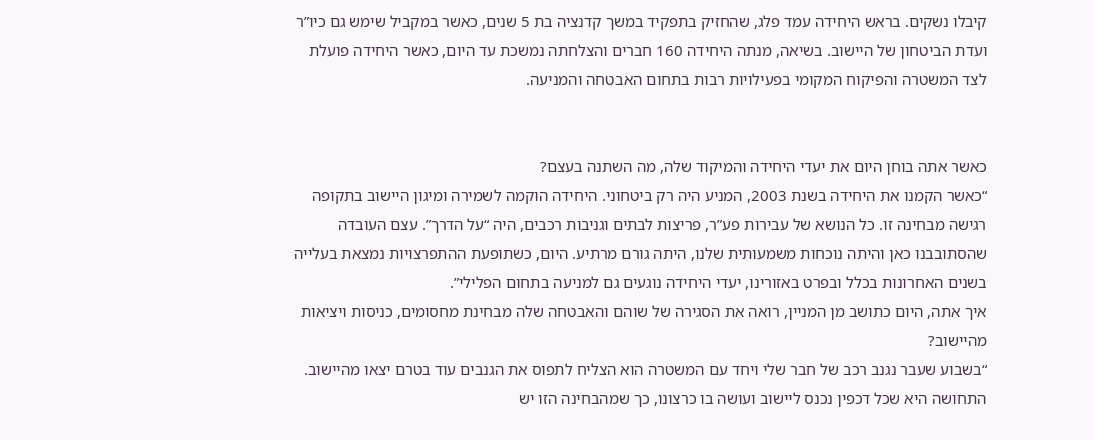קיבלו נשקים. בראש היחידה עמד פלג, שהחזיק בתפקיד במשך קדנציה בת 5 שנים, כאשר במקביל שימש גם כיו”ר ועדת הביטחון של היישוב. בשיאה, מנתה היחידה 160 חברים והצלחתה נמשכת עד היום, כאשר היחידה פועלת לצד המשטרה והפיקוח המקומי בפעילויות רבות בתחום האבטחה והמניעה.


כאשר אתה בוחן היום את יעדי היחידה והמיקוד שלה, מה השתנה בעצם?
“כאשר הקמנו את היחידה בשנת 2003, המניע היה רק ביטחוני. היחידה הוקמה לשמירה ומיגון היישוב בתקופה רגישה מבחינה זו. כל הנושא של עבירות פע”ר, פריצות לבתים וגניבות רכבים, היה “על הדרך”. עצם העובדה שהסתובבנו כאן והיתה נוכחות משמעותית שלנו, היתה גורם מרתיע. היום, כשתופעת ההתפרצויות נמצאת בעלייה בשנים האחרונות בכלל ובפרט באזורינו, יעדי היחידה נוגעים גם למניעה בתחום הפלילי”.
איך אתה, היום כתושב מן המניין, רואה את הסגירה של שוהם והאבטחה שלה מבחינת מחסומים, כניסות ויציאות מהיישוב?
“בשבוע שעבר נגנב רכב של חבר שלי ויחד עם המשטרה הוא הצליח לתפוס את הגנבים עוד בטרם יצאו מהיישוב. התחושה היא שכל דכפין נכנס ליישוב ועושה בו כרצונו, כך שמהבחינה הזו יש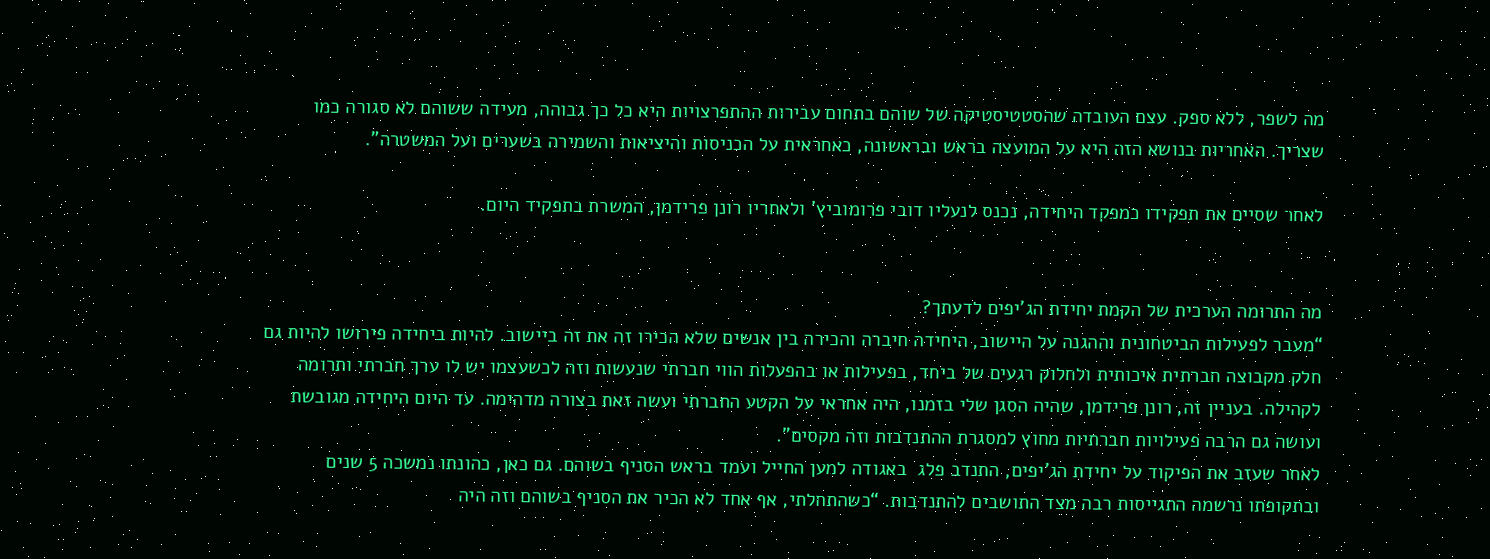מה לשפר, ללא ספק. עצם העובדה שהסטטיסטיקה של שוהם בתחום עבירות ההתפרצויות היא כל כך גבוהה, מעידה ששוהם לא סגורה כמו שצריך. האחריות בנושא הזה היא על המועצה בראש ובראשונה, כאחראית על הכניסות והיציאות והשמירה בשערים ועל המשטרה”.

לאחר שסיים את תפקידו כמפקד היחידה, נכנס לנעליו דובי פרומוביץ’ ולאחריו רונן פרידמן, המשרת בתפקיד היום.


מה התרומה הערכית של הקמת יחידת הג’יפים לדעתך?
“מעבר לפעילות הביטחונית וההגנה על היישוב, היחידה חיברה והכירה בין אנשים שלא הכירו זה את זה ביישוב. להיות ביחידה פירושו להיות גם חלק מקבוצה חברתית איכותית ולחלוק רגעים של ביחד, בפעילות או בהפעלות הווי חברתי שנעשות וזה לכשעצמו יש לו ערך חברתי ותרומה לקהילה. בעניין זה, רונן פרידמן, שהיה הסגן שלי בזמנו, היה אחראי על הקטע החברתי ועשה זאת בצורה מדהימה. עד היום היחידה מגובשת ועושה גם הרבה פעילויות חברתיות מחוץ למסגרת ההתנדבות וזה מקסים”.
לאחר שעזב את הפיקוד על יחידת הג’יפים, התנדב פלג  באגודה למען החייל ועמד בראש הסניף בשוהם. גם כאן, כהונתו נמשכה 5 שנים ובתקופתו נרשמה התגייסות רבה מצד התושבים להתנדבות. “כשהתחלתי, אף אחד לא הכיר את הסניף בשוהם וזה היה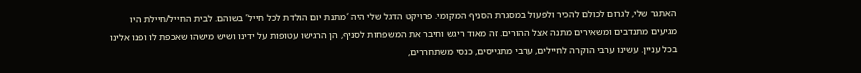האתגר שלי, לגרום לכולם להכיר ולפעול במסגרת הסניף המקומי. פרויקט הדגל שלי היה ‘מתנת יום הולדת לכל חייל’ בשוהם. לבית החייל/חיילת היו מגיעים מתנדבים ומשאירים מתנה אצל ההורים. זה מאוד ריגש וחיבר את המשפחות לסניף, הן הרגישו עטופות על ידינו ושיש מישהו שאכפת לו ופנו אלינו בכל עניין. עשינו ערבי הוקרה לחיילים, ערבי מתגייסים, כנסי משתחררים,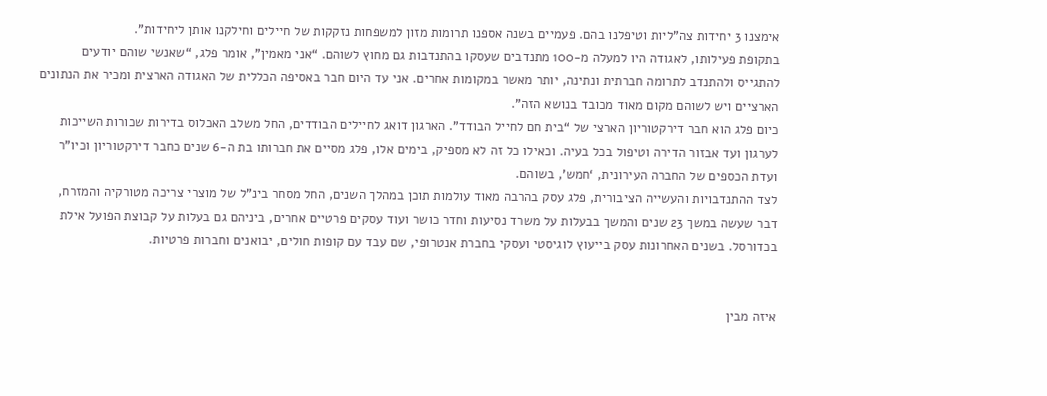אימצנו 3 יחידות צה”ליות וטיפלנו בהם. פעמיים בשנה אספנו תרומות מזון למשפחות נזקקות של חיילים וחילקנו אותן ליחידות”.
בתקופת פעילותו, לאגודה היו למעלה מ-100 מתנדבים שעסקו בהתנדבות גם מחוץ לשוהם. “אני מאמין”, אומר פלג, “שאנשי שוהם יודעים להתגייס ולהתנדב לתרומה חברתית ונתינה, יותר מאשר במקומות אחרים. אני עד היום חבר באסיפה הכללית של האגודה הארצית ומכיר את הנתונים הארציים ויש לשוהם מקום מאוד מכובד בנושא הזה”.
כיום פלג הוא חבר דירקטוריון הארצי של “בית חם לחייל הבודד”. הארגון דואג לחיילים הבודדים, החל משלב האכלוס בדירות שכורות השייכות לערגון ועד אבזור הדירה וטיפול בכל בעיה. וכאילו כל זה לא מספיק, בימים אלו, פלג מסיים את חברותו בת ה-6 שנים כחבר דירקטוריון וכיו”ר ועדת הכספים של החברה העירונית, ‘חמש’, בשוהם.
לצד ההתנדבויות והעשייה הציבורית, פלג עסק בהרבה מאוד עולמות תוכן במהלך השנים, החל מסחר בינ”ל של מוצרי צריכה מטורקיה והמזרח, דבר שעשה במשך 23 שנים והמשך בבעלות על משרד נסיעות וחדר כושר ועוד עסקים פרטיים אחרים, ביניהם גם בעלות על קבוצת הפועל אילת בכדורסל. בשנים האחרונות עסק בייעוץ לוגיסטי ועסקי בחברת אנטרופי, שם עבד עם קופות חולים, יבואנים וחברות פרטיות.


איזה מבין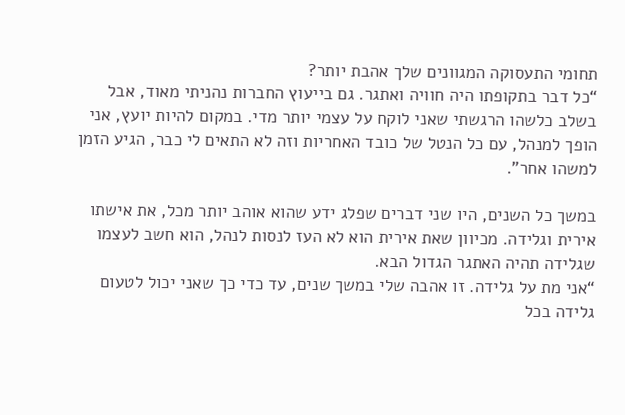תחומי התעסוקה המגוונים שלך אהבת יותר?
“כל דבר בתקופתו היה חוויה ואתגר. גם בייעוץ החברות נהניתי מאוד, אבל בשלב כלשהו הרגשתי שאני לוקח על עצמי יותר מדי. במקום להיות יועץ, אני הופך למנהל, עם כל הנטל של כובד האחריות וזה לא התאים לי כבר, הגיע הזמן למשהו אחר”.

במשך כל השנים, היו שני דברים שפלג ידע שהוא אוהב יותר מכל, את אישתו אירית וגלידה. מכיוון שאת אירית הוא לא העז לנסות לנהל, הוא חשב לעצמו שגלידה תהיה האתגר הגדול הבא.
“אני מת על גלידה. זו אהבה שלי במשך שנים, עד כדי כך שאני יכול לטעום גלידה בכל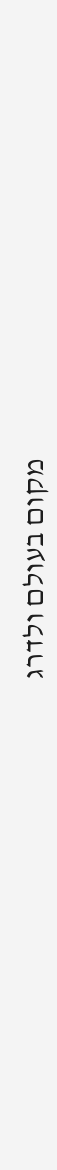מקום בעולם ולדרג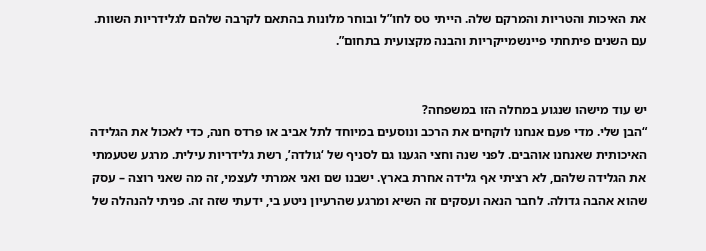את האיכות והטריות והמרקם שלה. הייתי טס לחו”ל ובוחר מלונות בהתאם לקרבה שלהם לגלידריות השוות. עם השנים פיתחתי פיינשמייקריות והבנה מקצועית בתחום”.


יש עוד מישהו שנגוע במחלה הזו במשפחה?
“הבן שלי. מדי פעם אנחנו לוקחים את הרכב ונוסעים במיוחד לתל אביב או פרדס חנה, כדי לאכול את הגלידה האיכותית שאנחנו אוהבים. לפני שנה וחצי הגענו גם לסניף של ‘גולדה’, רשת גלידריות עילית. מרגע שטעמתי את הגלידה שלהם, לא רציתי אף גלידה אחרת בארץ. ישבנו שם ואני אמרתי לעצמי, זה מה שאני רוצה – עסק שהוא אהבה גדולה. לחבר הנאה ועסקים זה השיא ומרגע שהרעיון ניטע בי, ידעתי שזה זה. פניתי להנהלה של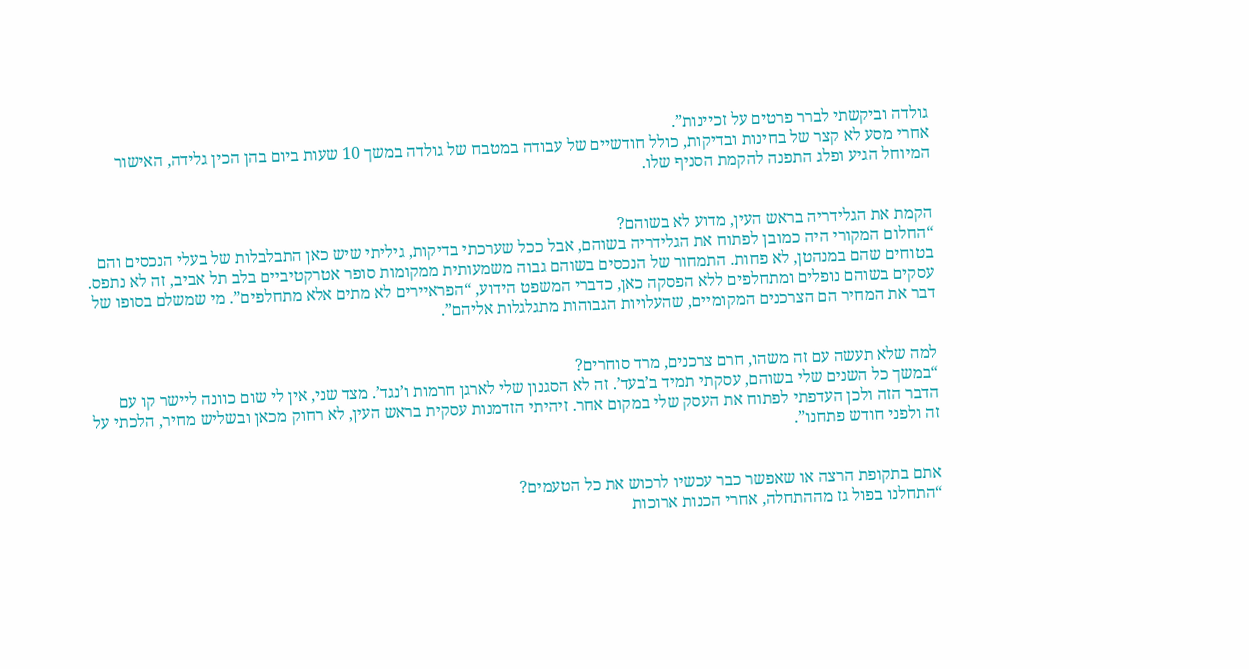גולדה וביקשתי לברר פרטים על זכיינות”.
אחרי מסע לא קצר של בחינות ובדיקות, כולל חודשיים של עבודה במטבח של גולדה במשך 10 שעות ביום בהן הכין גלידה, האישור המיוחל הגיע ופלג התפנה להקמת הסניף שלו.


הקמת את הגלידריה בראש העין, מדוע לא בשוהם?
“החלום המקורי היה כמובן לפתוח את הגלידריה בשוהם, אבל ככל שערכתי בדיקות, גיליתי שיש כאן התבלבלות של בעלי הנכסים והם בטוחים שהם במנהטן, לא פחות. התמחור של הנכסים בשוהם גבוה משמעותית ממקומות סופר אטרקטיביים בלב תל אביב, זה לא נתפס. עסקים בשוהם נופלים ומתחלפים ללא הפסקה כאן, כדברי המשפט הידוע, “הפראיירים לא מתים אלא מתחלפים”. מי שמשלם בסופו של דבר את המחיר הם הצרכנים המקומיים, שהעלויות הגבוהות מתגלגלות אליהם”.


למה שלא תעשה עם זה משהו, חרם צרכנים, מרד סוחרים?
“במשך כל השנים שלי בשוהם, עסקתי תמיד ב’בעד’. זה לא הסגנון שלי לארגן חרמות ו’נגד’. מצד שני, אין לי שום כוונה ליישר קו עם הדבר הזה ולכן העדפתי לפתוח את העסק שלי במקום אחר. זיהיתי הזדמנות עסקית בראש העין, לא רחוק מכאן ובשליש מחיר, הלכתי על זה ולפני חודש פתחנו”.


אתם בתקופת הרצה או שאפשר כבר עכשיו לרכוש את כל הטעמים?
“התחלנו בפול גז מההתחלה, אחרי הכנות ארוכות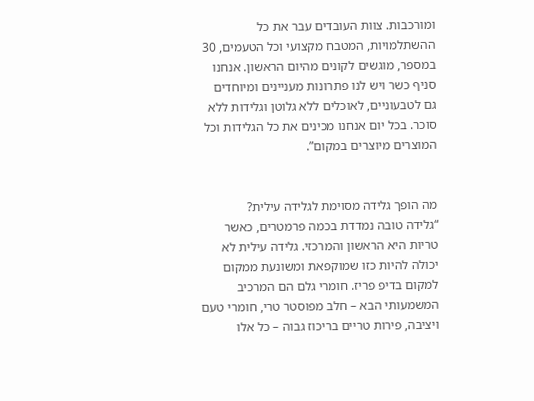ומורכבות. צוות העובדים עבר את כל ההשתלמויות, המטבח מקצועי וכל הטעמים, 30 במספר, מוגשים לקונים מהיום הראשון. אנחנו סניף כשר ויש לנו פתרונות מעניינים ומיוחדים גם לטבעוניים, לאוכלים ללא גלוטן וגלידות ללא סוכר. בכל יום אנחנו מכינים את כל הגלידות וכל המוצרים מיוצרים במקום”.


מה הופך גלידה מסוימת לגלידה עילית?
“גלידה טובה נמדדת בכמה פרמטרים, כאשר טריות היא הראשון והמרכזי. גלידה עילית לא יכולה להיות כזו שמוקפאת ומשונעת ממקום למקום בדיפ פריז. חומרי גלם הם המרכיב המשמעותי הבא – חלב מפוסטר טרי, חומרי טעם ויציבה, פירות טריים בריכוז גבוה – כל אלו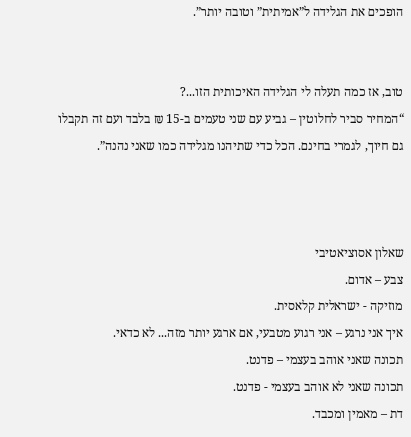הופכים את הגלידה ל”אמיתית” וטובה יותר”.


טוב, אז כמה תעלה לי הגלידה האיכותית הזו...?
“המחיר סביר לחלוטין – גביע עם שני טעמים ב-15 ₪ בלבד ועם זה תקבלו גם חיוך, לגמרי בחינם. הכל כדי שתיהנו מגלידה כמו שאני נהנה”.



שאלון אסוציאטיבי
צבע – אדום.
מוזיקה - ישראלית קלאסית.
איך אני נרגע – אני רגוע מטבעי, אם ארגע יותר מזה... לא כדאי.
תכונה שאני אוהב בעצמי – פדנט.
תכונה שאני לא אוהב בעצמי - פדנט.
דת – מאמין ומכבד.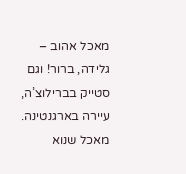מאכל אהוב – גלידה, ברור! וגם סטייק בברילוצ’ה, עיירה בארגנטינה.
מאכל שנוא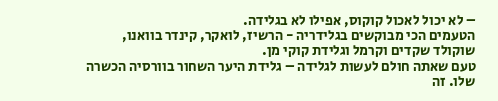– לא יכול לאכול קוקוס, אפילו לא בגלידה.
הטעמים הכי מבוקשים בגלידריה - הרשיז, לואקר, קינדר בוואנו, שוקולד שקדים וקרמל וגלידת קוקי מן.
טעם שאתה חולם לעשות לגלידה – גלידת היער השחור בוורסיה הכשרה שלו. זה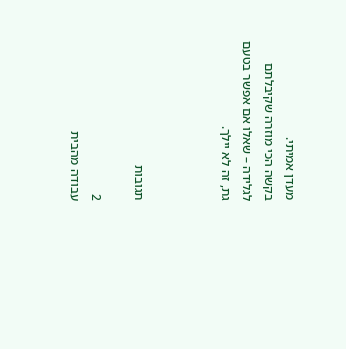מעדן אמיתי.
בקשה הכי מוזרה שקיבלתם לגלידה – שאלו אם אפשר בטעם גת, זה לא יילך.



תגובות

2
עבודה מהבית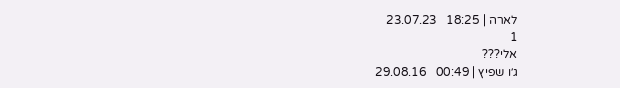לארה | 18:25   23.07.23
1
אלי???
ג׳ו שפיץ | 00:49   29.08.16